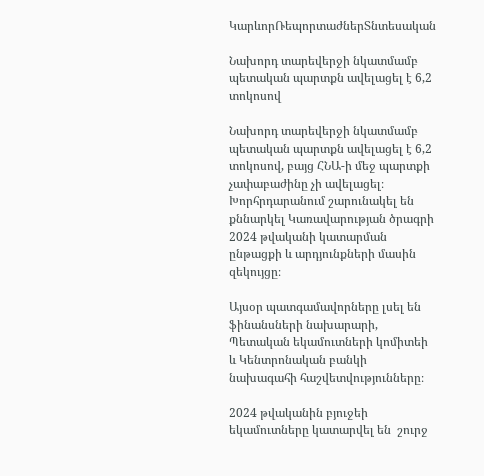ԿարևորՌեպորտաժներՏնտեսական

Նախորդ տարեվերջի նկատմամբ պետական պարտքն ավելացել է 6,2 տոկոսով

Նախորդ տարեվերջի նկատմամբ պետական պարտքն ավելացել է 6,2 տոկոսով, բայց ՀՆԱ-ի մեջ պարտքի չափաբաժինը չի ավելացել։ Խորհրդարանում շարունակել են քննարկել Կառավարության ծրագրի 2024 թվականի կատարման ընթացքի և արդյունքների մասին զեկույցը։

Այսօր պատգամավորները լսել են ֆինանսների նախարարի, Պետական եկամուտների կոմիտեի և Կենտրոնական բանկի  նախագահի հաշվետվությունները։

2024 թվականին բյուջեի եկամուտները կատարվել են  շուրջ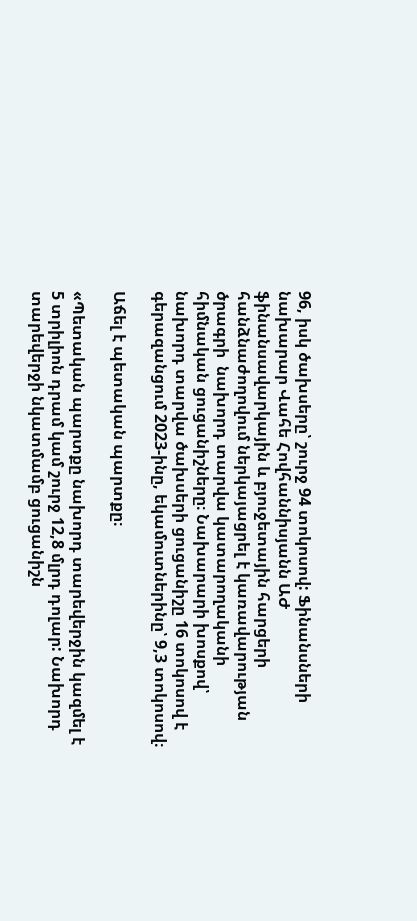96, իսկ ծախսերը՝ շուրջ 94 տոկոսով: Ֆինանսների նախարար Վահե Հովհաննիսյանն ԱԺ ֆինանսավարկային և բյուջետային հարցերի հանձնաժողովում ներկայացրել է կառավարության ծրագրի  նախորդ տարվա կատարողականի հիմնական ցուցանիշները։ Նախարարի խոսքով՝ նախորդ տարվա ծախսերի ցուցանիշը 16 տոկոսով է գերազանցում 2023-ինը, եկամուտներինը՝ 9,3 տոկոսով։

Աճել է պետական պարտքը։

«Պետական պարտքը նախորդ տարեվերջին կազմել է 5 տրիլիոն դրամ կամ շուրջ 12,8 մլրդ դոլար: Նախորդ տարեվերջի նկատմամբ ցուցանիշն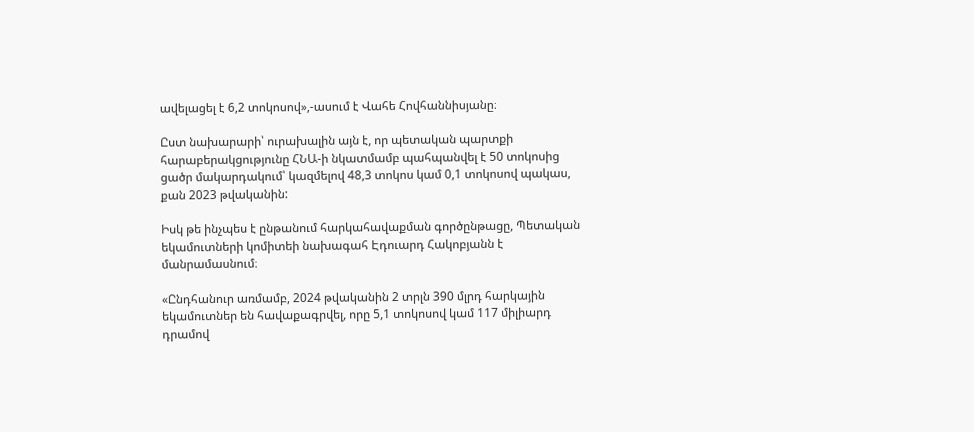ավելացել է 6,2 տոկոսով»,-ասում է Վահե Հովհաննիսյանը։

Ըստ նախարարի՝ ուրախալին այն է, որ պետական պարտքի հարաբերակցությունը ՀՆԱ-ի նկատմամբ պահպանվել է 50 տոկոսից ցածր մակարդակում՝ կազմելով 48,3 տոկոս կամ 0,1 տոկոսով պակաս, քան 2023 թվականին:

Իսկ թե ինչպես է ընթանում հարկահավաքման գործընթացը, Պետական եկամուտների կոմիտեի նախագահ Էդուարդ Հակոբյանն է մանրամասնում։

«Ընդհանուր առմամբ, 2024 թվականին 2 տրլն 390 մլրդ հարկային եկամուտներ են հավաքագրվել, որը 5,1 տոկոսով կամ 117 միլիարդ դրամով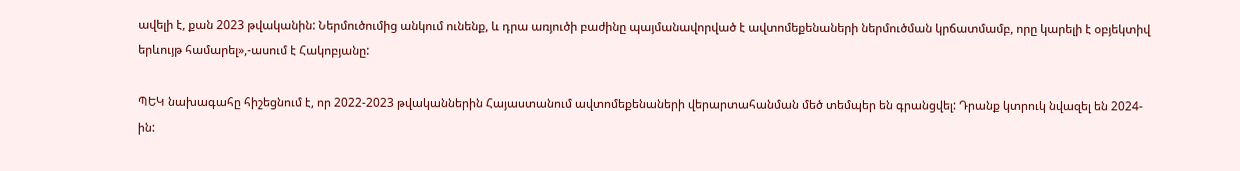ավելի է, քան 2023 թվականին: Ներմուծումից անկում ունենք, և դրա առյուծի բաժինը պայմանավորված է ավտոմեքենաների ներմուծման կրճատմամբ, որը կարելի է օբյեկտիվ երևույթ համարել»,-ասում է Հակոբյանը:

ՊԵԿ նախագահը հիշեցնում է, որ 2022-2023 թվականներին Հայաստանում ավտոմեքենաների վերարտահանման մեծ տեմպեր են գրանցվել: Դրանք կտրուկ նվազել են 2024-ին: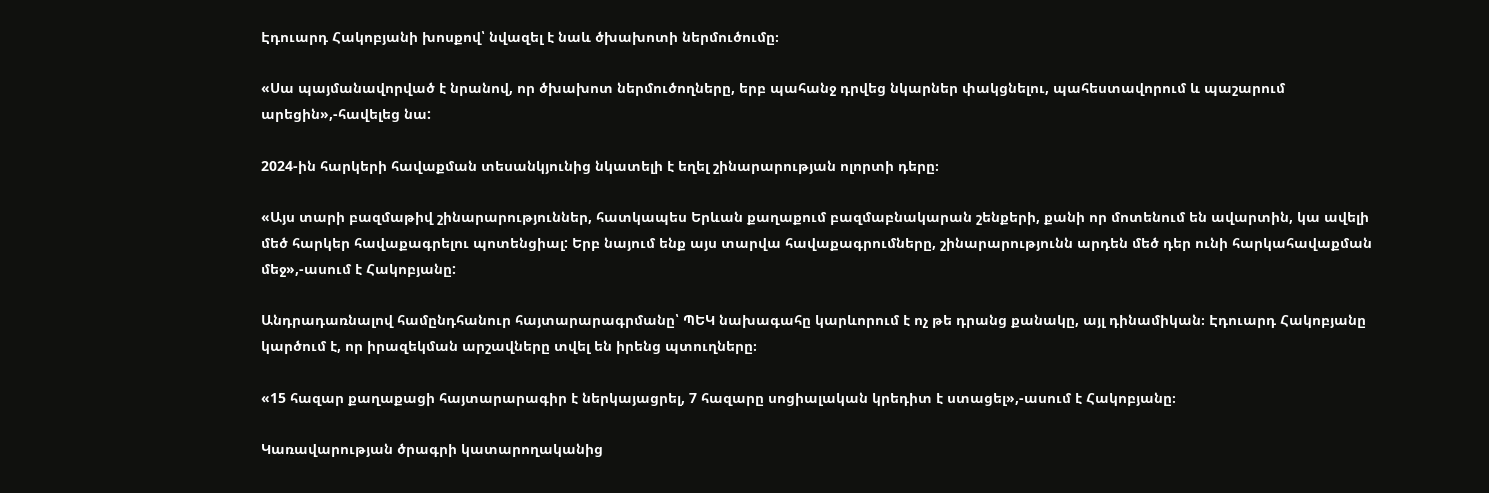Էդուարդ Հակոբյանի խոսքով՝ նվազել է նաև ծխախոտի ներմուծումը։

«Սա պայմանավորված է նրանով, որ ծխախոտ ներմուծողները, երբ պահանջ դրվեց նկարներ փակցնելու, պահեստավորում և պաշարում արեցին»,-հավելեց նա:

2024-ին հարկերի հավաքման տեսանկյունից նկատելի է եղել շինարարության ոլորտի դերը։

«Այս տարի բազմաթիվ շինարարություններ, հատկապես Երևան քաղաքում բազմաբնակարան շենքերի, քանի որ մոտենում են ավարտին, կա ավելի մեծ հարկեր հավաքագրելու պոտենցիալ: Երբ նայում ենք այս տարվա հավաքագրումները, շինարարությունն արդեն մեծ դեր ունի հարկահավաքման մեջ»,-ասում է Հակոբյանը:

Անդրադառնալով համընդհանուր հայտարարագրմանը՝ ՊԵԿ նախագահը կարևորում է ոչ թե դրանց քանակը, այլ դինամիկան։ Էդուարդ Հակոբյանը կարծում է, որ իրազեկման արշավները տվել են իրենց պտուղները։

«15 հազար քաղաքացի հայտարարագիր է ներկայացրել, 7 հազարը սոցիալական կրեդիտ է ստացել»,-ասում է Հակոբյանը։

Կառավարության ծրագրի կատարողականից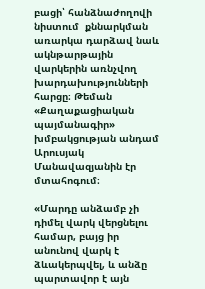բացի՝ հանձնաժողովի նիստում  քննարկման առարկա դարձավ նաև ակնթարթային վարկերին առնչվող խարդախությունների հարցը։ Թեման «Քաղաքացիական պայմանագիր» խմբակցության անդամ Արուսյակ Մանավազյանին էր մտահոգում։

«Մարդը անձամբ չի դիմել վարկ վերցնելու համար, բայց իր անունով վարկ է ձևակերպվել, և անձը պարտավոր է այն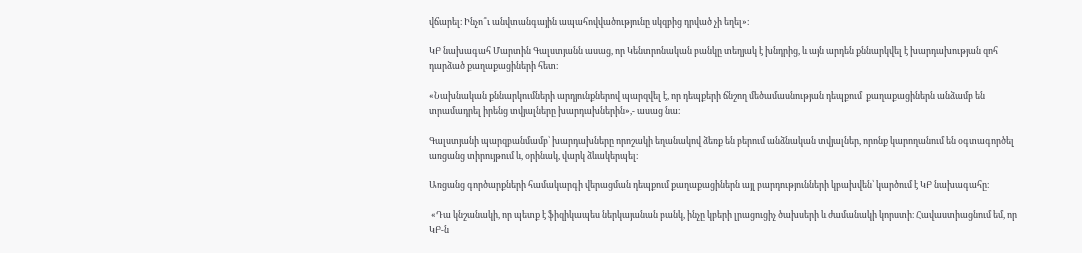վճարել։ Ինչո՞ւ անվտանգային ապահովվածությունը սկզբից դրված չի եղել»։

ԿԲ նախագահ Մարտին Գալստյանն ասաց, որ Կենտրոնական բանկը տեղյակ է խնդրից, և այն արդեն քննարկվել է խարդախության զոհ դարձած քաղաքացիների հետ։

«Նախնական քննարկումների արդյունքներով պարզվել է, որ դեպքերի ճնշող մեծամասնության դեպքում  քաղաքացիներն անձամբ են տրամադրել իրենց տվյալները խարդախներին»,- ասաց նա։

Գալստյանի պարզբանմամբ՝ խարդախները որոշակի եղանակով ձեռք են բերում անձնական տվյալներ, որոնք կարողանում են օգտագործել առցանց տիրույթում և, օրինակ, վարկ ձևակերպել։

Առցանց գործարքների համակարգի վերացման դեպքում քաղաքացիներն այլ բարդությունների կբախվեն՝ կարծում է ԿԲ նախագահը։

 «Դա կնշանակի, որ պետք է ֆիզիկապես ներկայանան բանկ, ինչը կբերի լրացուցիչ ծախսերի և ժամանակի կորստի։ Հավաստիացնում եմ, որ ԿԲ-ն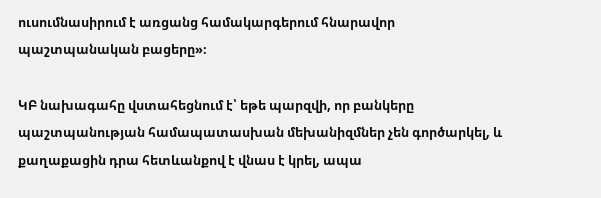ուսումնասիրում է առցանց համակարգերում հնարավոր պաշտպանական բացերը»։

ԿԲ նախագահը վստահեցնում է՝ եթե պարզվի, որ բանկերը պաշտպանության համապատասխան մեխանիզմներ չեն գործարկել, և քաղաքացին դրա հետևանքով է վնաս է կրել, ապա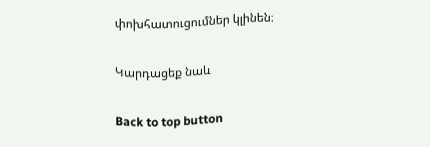փոխհատուցումներ կլինեն։

Կարդացեք նաև

Back to top button